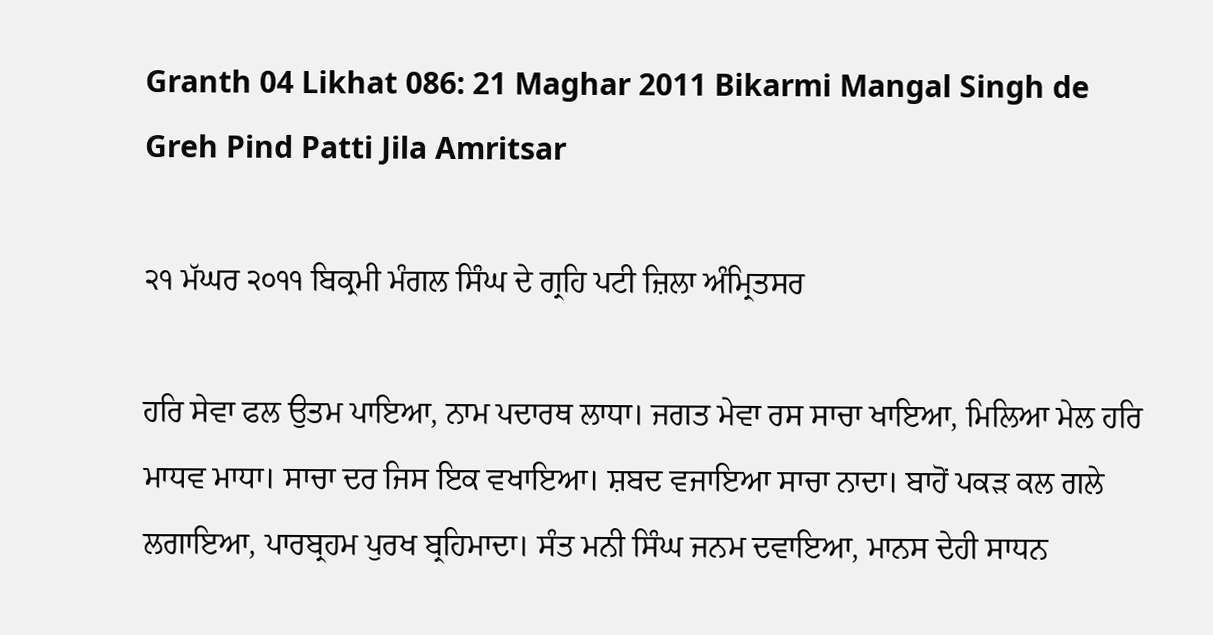Granth 04 Likhat 086: 21 Maghar 2011 Bikarmi Mangal Singh de Greh Pind Patti Jila Amritsar

੨੧ ਮੱਘਰ ੨੦੧੧ ਬਿਕ੍ਰਮੀ ਮੰਗਲ ਸਿੰਘ ਦੇ ਗ੍ਰਹਿ ਪਟੀ ਜ਼ਿਲਾ ਅੰਮ੍ਰਿਤਸਰ

ਹਰਿ ਸੇਵਾ ਫਲ ਉਤਮ ਪਾਇਆ, ਨਾਮ ਪਦਾਰਥ ਲਾਧਾ। ਜਗਤ ਮੇਵਾ ਰਸ ਸਾਚਾ ਖਾਇਆ, ਮਿਲਿਆ ਮੇਲ ਹਰਿ ਮਾਧਵ ਮਾਧਾ। ਸਾਚਾ ਦਰ ਜਿਸ ਇਕ ਵਖਾਇਆ। ਸ਼ਬਦ ਵਜਾਇਆ ਸਾਚਾ ਨਾਦਾ। ਬਾਹੋਂ ਪਕੜ ਕਲ ਗਲੇ ਲਗਾਇਆ, ਪਾਰਬ੍ਰਹਮ ਪੁਰਖ ਬ੍ਰਹਿਮਾਦਾ। ਸੰਤ ਮਨੀ ਸਿੰਘ ਜਨਮ ਦਵਾਇਆ, ਮਾਨਸ ਦੇਹੀ ਸਾਧਨ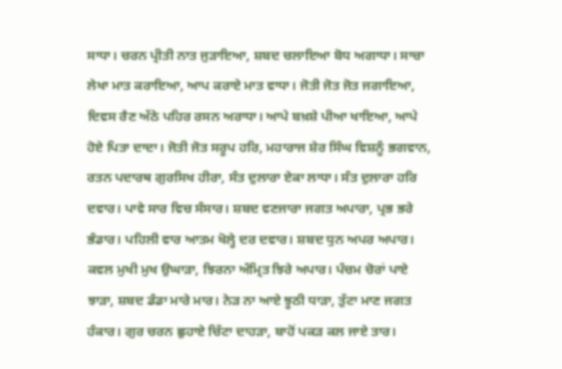ਸਾਧਾ। ਚਰਨ ਪ੍ਰੀਤੀ ਨਾਤ ਜੁੜਾਇਆ, ਸ਼ਬਦ ਚਲਾਇਆ ਬੋਧ ਅਗਾਧਾ। ਸਾਚਾ ਲੇਖਾ ਮਾਤ ਕਰਾਇਆ, ਆਪ ਕਰਾਏ ਮਾਤ ਵਾਧਾ। ਜੋਤੀ ਜੋਤ ਜੋਤ ਜਗਾਇਆ, ਦਿਵਸ ਰੈਣ ਅੱਠੇ ਪਹਿਰ ਰਸਨ ਅਰਾਧਾ। ਆਪੇ ਬਖ਼ਸ਼ੇ ਪੀਆ ਖਾਇਆ, ਆਪੇ ਹੋਏ ਪਿਤਾ ਦਾਦਾ। ਜੋਤੀ ਜੋਤ ਸਰੂਪ ਹਰਿ, ਮਹਾਰਾਜ ਸ਼ੇਰ ਸਿੰਘ ਵਿਸ਼ਨੂੰ ਭਗਵਾਨ, ਰਤਨ ਪਦਾਰਥ ਗੁਰਸਿਖ ਹੀਰਾ, ਸੰਤ ਦੁਲਾਰਾ ਏਕਾ ਲਾਧਾ। ਸੰਤ ਦੁਲਾਰਾ ਹਰਿ ਦਵਾਰ। ਪਾਵੇ ਸਾਰ ਵਿਚ ਸੰਸਾਰ। ਸ਼ਬਦ ਵਣਜਾਰਾ ਜਗਤ ਅਪਾਰਾ, ਪ੍ਰਭ ਭਰੇ ਭੰਡਾਰ। ਪਹਿਲੀ ਵਾਰ ਆਤਮ ਖੋਲ੍ਹੇ ਦਰ ਦਵਾਰ। ਸ਼ਬਦ ਧੁਨ ਅਪਰ ਅਪਾਰ। ਕਵਲ ਮੁਖੀ ਮੁਖ ਉਘਾੜਾ, ਝਿਰਨਾ ਅੰਮ੍ਰਿਤ ਝਿਰੇ ਅਪਾਰ। ਪੰਚਮ ਚੋਰਾਂ ਪਾਏ ਝਾੜਾ, ਸ਼ਬਦ ਡੰਡਾ ਮਾਰੇ ਮਾਰ। ਨੇੜ ਨਾ ਆਏ ਝੂਠੀ ਧਾੜਾ, ਤੁੱਟਾ ਮਾਣ ਜਗਤ ਹੰਕਾਰ। ਗੁਰ ਚਰਨ ਛੁਹਾਏ ਚਿੱਟਾ ਦਾਹੜਾ, ਬਾਹੋਂ ਪਕੜ ਕਲ ਜਾਏ ਤਾਰ।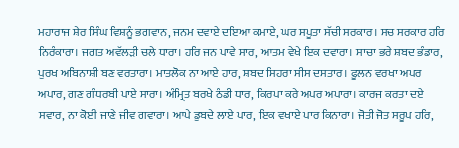ਮਹਾਰਾਜ ਸ਼ੇਰ ਸਿੰਘ ਵਿਸ਼ਨੂੰ ਭਗਵਾਨ, ਜਨਮ ਦਵਾਏ ਦਇਆ ਕਮਾਏ, ਘਰ ਸਪੂਤਾ ਸੱਚੀ ਸਰਕਾਰ। ਸਚ ਸਰਕਾਰ ਹਰਿ ਨਿਰੰਕਾਰਾ। ਜਗਤ ਅਵੱਲੜੀ ਚਲੇ ਧਾਰਾ। ਹਰਿ ਜਨ ਪਾਵੇ ਸਾਰ, ਆਤਮ ਵੇਖੇ ਇਕ ਦਵਾਰਾ। ਸਾਚਾ ਭਰੇ ਸ਼ਬਦ ਭੰਡਾਰ, ਪੁਰਖ ਅਬਿਨਾਸ਼ੀ ਬਣ ਵਰਤਾਰਾ। ਮਾਤਲੋਕ ਨਾ ਆਏ ਹਾਰ, ਸ਼ਬਦ ਸਿਹਰਾ ਸੀਸ ਦਸਤਾਰ। ਫੂਲਨ ਵਰਖਾ ਅਪਰ ਅਪਾਰ, ਗਣ ਗੰਧਰਬੀ ਪਾਏ ਸਾਰਾ। ਅੰਮ੍ਰਿਤ ਬਰਖੇ ਠੰਡੀ ਧਾਰ, ਕਿਰਪਾ ਕਰੇ ਅਪਰ ਅਪਾਰਾ। ਕਾਰਜ ਕਰਤਾ ਦਏ ਸਵਾਰ, ਨਾ ਕੋਈ ਜਾਣੇ ਜੀਵ ਗਵਾਰਾ। ਆਪੇ ਡੁਬਦੇ ਲਾਏ ਪਾਰ, ਇਕ ਵਖਾਏ ਪਾਰ ਕਿਨਾਰਾ। ਜੋਤੀ ਜੋਤ ਸਰੂਪ ਹਰਿ,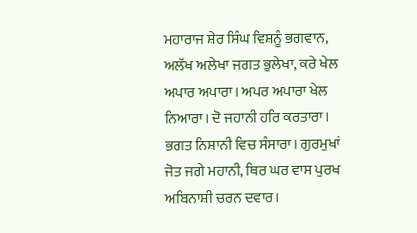ਮਹਾਰਾਜ ਸ਼ੇਰ ਸਿੰਘ ਵਿਸ਼ਨੂੰ ਭਗਵਾਨ, ਅਲੱਖ ਅਲੇਖਾ ਜਗਤ ਭੁਲੇਖਾ, ਕਰੇ ਖੇਲ ਅਪਾਰ ਅਪਾਰਾ। ਅਪਰ ਅਪਾਰਾ ਖੇਲ ਨਿਆਰਾ। ਦੋ ਜਹਾਨੀ ਹਰਿ ਕਰਤਾਰਾ। ਭਗਤ ਨਿਸ਼ਾਨੀ ਵਿਚ ਸੰਸਾਰਾ। ਗੁਰਮੁਖਾਂ ਜੋਤ ਜਗੇ ਮਹਾਨੀ, ਥਿਰ ਘਰ ਵਾਸ ਪੁਰਖ ਅਬਿਨਾਸ਼ੀ ਚਰਨ ਦਵਾਰ।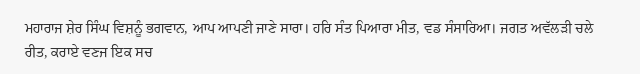ਮਹਾਰਾਜ ਸ਼ੇਰ ਸਿੰਘ ਵਿਸ਼ਨੂੰ ਭਗਵਾਨ, ਆਪ ਆਪਣੀ ਜਾਣੇ ਸਾਰਾ। ਹਰਿ ਸੰਤ ਪਿਆਰਾ ਮੀਤ, ਵਡ ਸੰਸਾਰਿਆ। ਜਗਤ ਅਵੱਲੜੀ ਚਲੇ ਰੀਤ, ਕਰਾਏ ਵਣਜ ਇਕ ਸਚ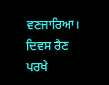ਵਣਜਾਰਿਆ। ਦਿਵਸ ਰੈਣ ਪਰਖੇ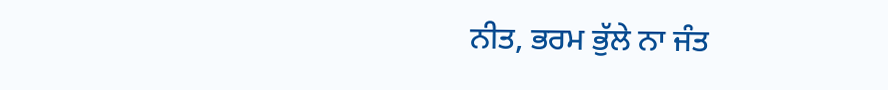ਨੀਤ, ਭਰਮ ਭੁੱਲੇ ਨਾ ਜੰਤ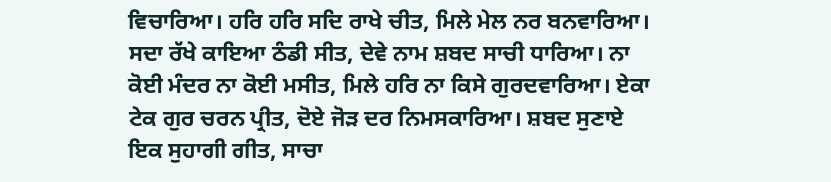ਵਿਚਾਰਿਆ। ਹਰਿ ਹਰਿ ਸਦਿ ਰਾਖੇ ਚੀਤ, ਮਿਲੇ ਮੇਲ ਨਰ ਬਨਵਾਰਿਆ। ਸਦਾ ਰੱਖੇ ਕਾਇਆ ਠੰਡੀ ਸੀਤ, ਦੇਵੇ ਨਾਮ ਸ਼ਬਦ ਸਾਚੀ ਧਾਰਿਆ। ਨਾ ਕੋਈ ਮੰਦਰ ਨਾ ਕੋਈ ਮਸੀਤ, ਮਿਲੇ ਹਰਿ ਨਾ ਕਿਸੇ ਗੁਰਦਵਾਰਿਆ। ਏਕਾ ਟੇਕ ਗੁਰ ਚਰਨ ਪ੍ਰੀਤ, ਦੋਏ ਜੋੜ ਦਰ ਨਿਮਸਕਾਰਿਆ। ਸ਼ਬਦ ਸੁਣਾਏ ਇਕ ਸੁਹਾਗੀ ਗੀਤ, ਸਾਚਾ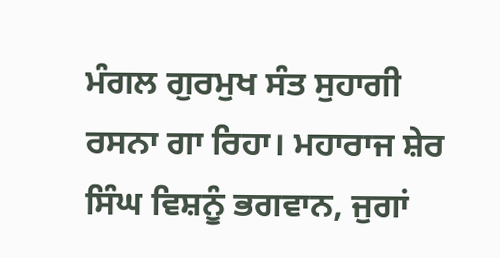ਮੰਗਲ ਗੁਰਮੁਖ ਸੰਤ ਸੁਹਾਗੀ ਰਸਨਾ ਗਾ ਰਿਹਾ। ਮਹਾਰਾਜ ਸ਼ੇਰ ਸਿੰਘ ਵਿਸ਼ਨੂੰ ਭਗਵਾਨ, ਜੁਗਾਂ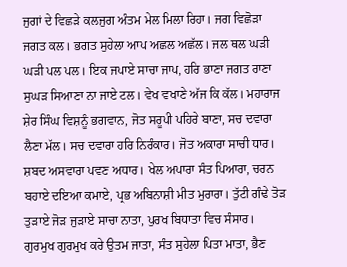ਜੁਗਾਂ ਦੇ ਵਿਛੜੇ ਕਲਜੁਗ ਅੰਤਮ ਮੇਲ ਮਿਲਾ ਰਿਹਾ। ਜਗ ਵਿਛੋੜਾ ਜਗਤ ਕਲ। ਭਗਤ ਸੁਹੇਲਾ ਆਪ ਅਛਲ ਅਛੱਲ। ਜਲ ਥਲ ਘੜੀ ਘੜੀ ਪਲ ਪਲ। ਇਕ ਜਪਾਏ ਸਾਚਾ ਜਾਪ, ਹਰਿ ਭਾਣਾ ਜਗਤ ਰਾਣਾ ਸੁਘੜ ਸਿਆਣਾ ਨਾ ਜਾਏ ਟਲ। ਵੇਖ ਵਖਾਣੇ ਅੱਜ ਕਿ ਕੱਲ। ਮਹਾਰਾਜ ਸ਼ੇਰ ਸਿੰਘ ਵਿਸ਼ਨੂੰ ਭਗਵਾਨ, ਜੋਤ ਸਰੂਪੀ ਪਹਿਰੇ ਬਾਣਾ, ਸਚ ਦਵਾਰਾ ਲੈਣਾ ਮੱਲ। ਸਚ ਦਵਾਰਾ ਹਰਿ ਨਿਰੰਕਾਰ। ਜੋਤ ਅਕਾਰਾ ਸਾਚੀ ਧਾਰ। ਸ਼ਬਦ ਅਸਵਾਰਾ ਪਵਣ ਅਧਾਰ। ਖੇਲ ਅਪਾਰਾ ਸੰਤ ਪਿਆਰਾ, ਚਰਨ ਬਹਾਏ ਦਇਆ ਕਮਾਏ, ਪ੍ਰਭ ਅਬਿਨਾਸ਼ੀ ਮੀਤ ਮੁਰਾਰਾ। ਤੁੱਟੀ ਗੰਢੇ ਤੋੜ ਤੁੜਾਏ ਜੋੜ ਜੁੜਾਏ ਸਾਚਾ ਨਾਤਾ, ਪੁਰਖ ਬਿਧਾਤਾ ਵਿਚ ਸੰਸਾਰ। ਗੁਰਮੁਖ ਗੁਰਮੁਖ ਕਰੇ ਉਤਮ ਜਾਤਾ, ਸੰਤ ਸੁਹੇਲਾ ਪਿਤਾ ਮਾਤਾ, ਭੈਣ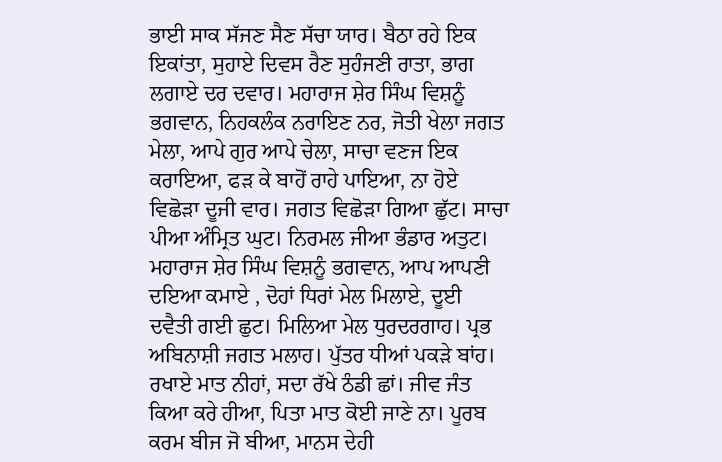ਭਾਈ ਸਾਕ ਸੱਜਣ ਸੈਣ ਸੱਚਾ ਯਾਰ। ਬੈਠਾ ਰਹੇ ਇਕ ਇਕਾਂਤਾ, ਸੁਹਾਏ ਦਿਵਸ ਰੈਣ ਸੁਹੰਜਣੀ ਰਾਤਾ, ਭਾਗ ਲਗਾਏ ਦਰ ਦਵਾਰ। ਮਹਾਰਾਜ ਸ਼ੇਰ ਸਿੰਘ ਵਿਸ਼ਨੂੰ ਭਗਵਾਨ, ਨਿਹਕਲੰਕ ਨਰਾਇਣ ਨਰ, ਜੋਤੀ ਖੇਲਾ ਜਗਤ ਮੇਲਾ, ਆਪੇ ਗੁਰ ਆਪੇ ਚੇਲਾ, ਸਾਚਾ ਵਣਜ ਇਕ ਕਰਾਇਆ, ਫੜ ਕੇ ਬਾਹੋਂ ਰਾਹੇ ਪਾਇਆ, ਨਾ ਹੋਏ ਵਿਛੋੜਾ ਦੂਜੀ ਵਾਰ। ਜਗਤ ਵਿਛੋੜਾ ਗਿਆ ਛੁੱਟ। ਸਾਚਾ ਪੀਆ ਅੰਮ੍ਰਿਤ ਘੁਟ। ਨਿਰਮਲ ਜੀਆ ਭੰਡਾਰ ਅਤੁਟ। ਮਹਾਰਾਜ ਸ਼ੇਰ ਸਿੰਘ ਵਿਸ਼ਨੂੰ ਭਗਵਾਨ, ਆਪ ਆਪਣੀ ਦਇਆ ਕਮਾਏ , ਦੋਹਾਂ ਧਿਰਾਂ ਮੇਲ ਮਿਲਾਏ, ਦੂਈ ਦਵੈਤੀ ਗਈ ਛੁਟ। ਮਿਲਿਆ ਮੇਲ ਧੁਰਦਰਗਾਹ। ਪ੍ਰਭ ਅਬਿਨਾਸ਼ੀ ਜਗਤ ਮਲਾਹ। ਪੁੱਤਰ ਧੀਆਂ ਪਕੜੇ ਬਾਂਹ। ਰਖਾਏ ਮਾਤ ਨੀਹਾਂ, ਸਦਾ ਰੱਖੇ ਠੰਡੀ ਛਾਂ। ਜੀਵ ਜੰਤ ਕਿਆ ਕਰੇ ਹੀਆ, ਪਿਤਾ ਮਾਤ ਕੋਈ ਜਾਣੇ ਨਾ। ਪੂਰਬ ਕਰਮ ਬੀਜ ਜੋ ਬੀਆ, ਮਾਨਸ ਦੇਹੀ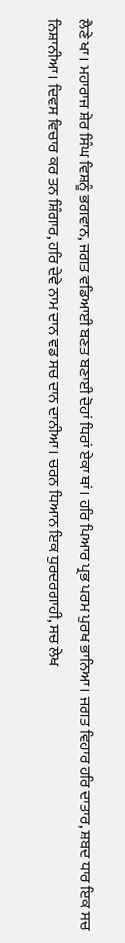ਲੈਣੇ ਖਾ। ਮਹਾਰਾਜ ਸ਼ੇਰ ਸਿੰਘ ਵਿਸ਼ਨੂੰ ਭਗਵਾਨ, ਜਗਤ ਵਡਿਆਈ ਬਣਤ ਬਣਾਈ ਦੋਹਾਂ ਧਿਰਾਂ ਏਕਾ ਥਾਂ। ਹਰਿ ਪਿਆਰ ਪ੍ਰਭ ਪਰਮ ਪੁਰਖ ਭਾਨਿਆ। ਜਗਤ ਵਿਹਾਰ ਹਰਿ ਦਾਤਾਰ, ਸ਼ਬਦ ਧਾਰ ਇਕ ਸਚ ਨਿਸ਼ਾਨੀਆ। ਦਿਵਸ ਵਿਚਾਰ ਕਰ ਤਨ ਸ਼ਿੰਗਾਰ, ਹਰਿ ਦੇਵੇ ਨਾਮ ਦਾਨ ਵਡ ਸਚ ਦਾਨ ਦਾਨੀਆ। ਚਰਨ ਧਿਆਨ ਇਕ ਧੁਰਦਰਗਾਹੀ, ਸਚ ਲੇਖ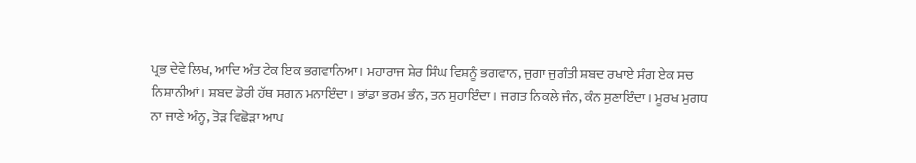ਪ੍ਰਭ ਦੇਵੇ ਲਿਖ, ਆਦਿ ਅੰਤ ਟੇਕ ਇਕ ਭਗਵਾਨਿਆ। ਮਹਾਰਾਜ ਸ਼ੇਰ ਸਿੰਘ ਵਿਸ਼ਨੂੰ ਭਗਵਾਨ, ਜੁਗਾ ਜੁਗੰਤੀ ਸ਼ਬਦ ਰਖਾਏ ਸੰਗ ਏਕ ਸਚ ਨਿਸ਼ਾਨੀਆਂ। ਸ਼ਬਦ ਡੋਰੀ ਹੱਥ ਸਗਨ ਮਨਾਇੰਦਾ। ਭਾਂਡਾ ਭਰਮ ਭੰਨ, ਤਨ ਸੁਹਾਇੰਦਾ। ਜਗਤ ਨਿਕਲੇ ਜੰਨ, ਕੰਨ ਸੁਣਾਇੰਦਾ। ਮੂਰਖ ਮੁਗਧ ਨਾ ਜਾਣੇ ਅੰਨ੍ਹ, ਤੋੜ ਵਿਛੋੜਾ ਆਪ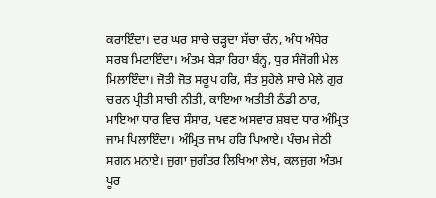ਕਰਾਇੰਦਾ। ਦਰ ਘਰ ਸਾਚੇ ਚੜ੍ਹਦਾ ਸੱਚਾ ਚੰਨ, ਅੰਧ ਅੰਧੇਰ ਸਰਬ ਮਿਟਾਇੰਦਾ। ਅੰਤਮ ਬੇੜਾ ਰਿਹਾ ਬੰਨ੍ਹ, ਧੁਰ ਸੰਜੋਗੀ ਮੇਲ ਮਿਲਾਇੰਦਾ। ਜੋਤੀ ਜੋਤ ਸਰੂਪ ਹਰਿ, ਸੰਤ ਸੁਹੇਲੇ ਸਾਚੇ ਮੇਲੇ ਗੁਰ ਚਰਨ ਪ੍ਰੀਤੀ ਸਾਚੀ ਨੀਤੀ, ਕਾਇਆ ਅਤੀਤੀ ਠੰਡੀ ਠਾਰ, ਮਾਇਆ ਧਾਰ ਵਿਚ ਸੰਸਾਰ, ਪਵਣ ਅਸਵਾਰ ਸ਼ਬਦ ਧਾਰ ਅੰਮ੍ਰਿਤ ਜਾਮ ਪਿਲਾਇੰਦਾ। ਅੰਮ੍ਰਿਤ ਜਾਮ ਹਰਿ ਪਿਆਏ। ਪੰਚਮ ਜੇਠੀ ਸਗਨ ਮਨਾਏ। ਜੁਗਾ ਜੁਗੰਤਰ ਲਿਖਿਆ ਲੇਖ, ਕਲਜੁਗ ਅੰਤਮ ਪੂਰ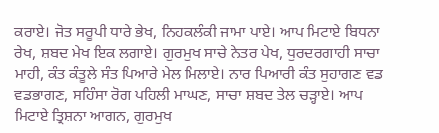ਕਰਾਏ। ਜੋਤ ਸਰੂਪੀ ਧਾਰੇ ਭੇਖ, ਨਿਹਕਲੰਕੀ ਜਾਮਾ ਪਾਏ। ਆਪ ਮਿਟਾਏ ਬਿਧਨਾ ਰੇਖ, ਸ਼ਬਦ ਮੇਖ ਇਕ ਲਗਾਏ। ਗੁਰਮੁਖ ਸਾਚੇ ਨੇਤਰ ਪੇਖ, ਧੁਰਦਰਗਾਹੀ ਸਾਚਾ ਮਾਹੀ, ਕੰਤ ਕੰਤੂਲੇ ਸੰਤ ਪਿਆਰੇ ਮੇਲ ਮਿਲਾਏ। ਨਾਰ ਪਿਆਰੀ ਕੰਤ ਸੁਹਾਗਣ ਵਡ ਵਡਭਾਗਣ, ਸਹਿੰਸਾ ਰੋਗ ਪਹਿਲੀ ਮਾਘਣ, ਸਾਚਾ ਸ਼ਬਦ ਤੇਲ ਚੜ੍ਹਾਏ। ਆਪ ਮਿਟਾਏ ਤ੍ਰਿਸ਼ਨਾ ਆਗਨ, ਗੁਰਮੁਖ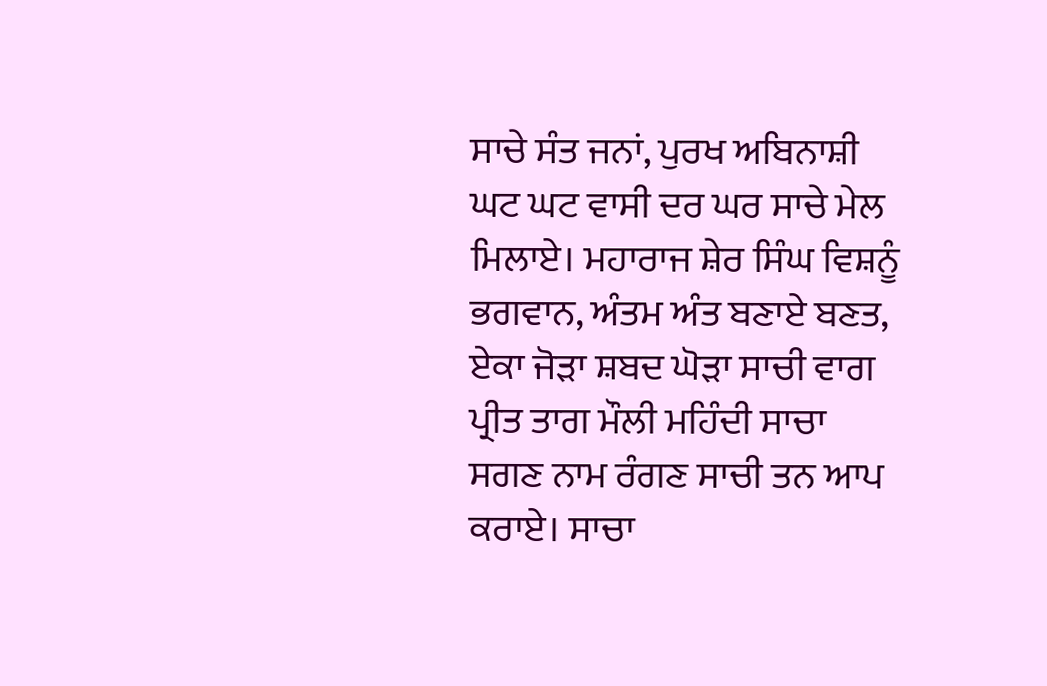ਸਾਚੇ ਸੰਤ ਜਨਾਂ, ਪੁਰਖ ਅਬਿਨਾਸ਼ੀ ਘਟ ਘਟ ਵਾਸੀ ਦਰ ਘਰ ਸਾਚੇ ਮੇਲ ਮਿਲਾਏ। ਮਹਾਰਾਜ ਸ਼ੇਰ ਸਿੰਘ ਵਿਸ਼ਨੂੰ ਭਗਵਾਨ, ਅੰਤਮ ਅੰਤ ਬਣਾਏ ਬਣਤ, ਏਕਾ ਜੋੜਾ ਸ਼ਬਦ ਘੋੜਾ ਸਾਚੀ ਵਾਗ ਪ੍ਰੀਤ ਤਾਗ ਮੌਲੀ ਮਹਿੰਦੀ ਸਾਚਾ ਸਗਣ ਨਾਮ ਰੰਗਣ ਸਾਚੀ ਤਨ ਆਪ ਕਰਾਏ। ਸਾਚਾ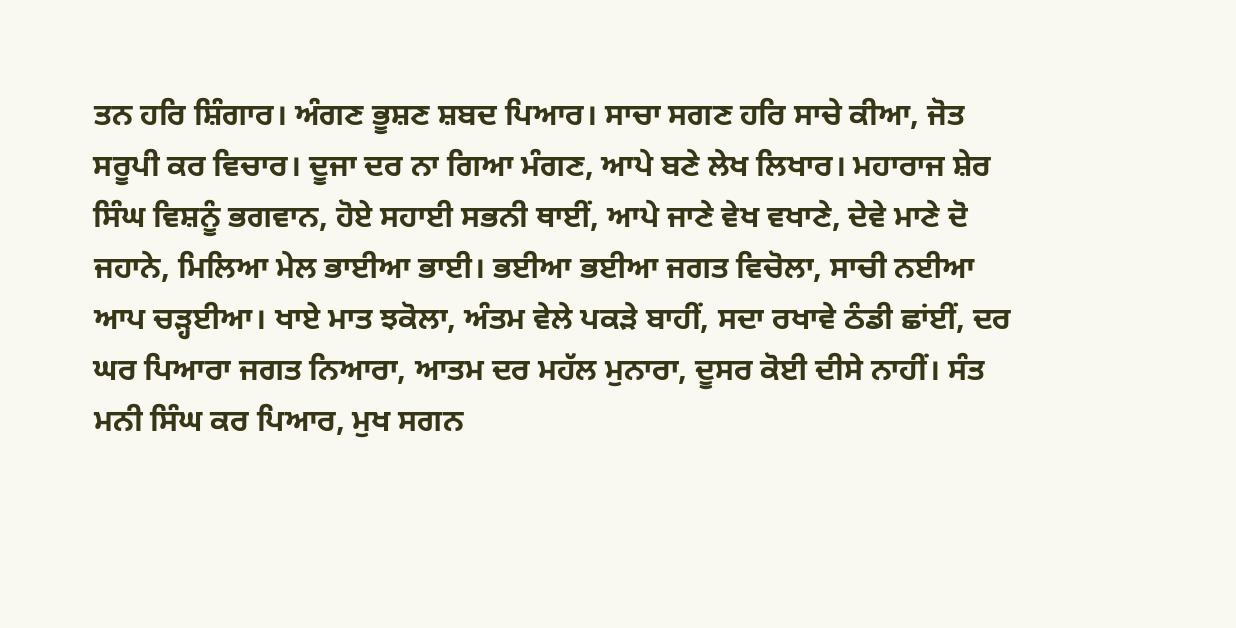ਤਨ ਹਰਿ ਸ਼ਿੰਗਾਰ। ਅੰਗਣ ਭੂਸ਼ਣ ਸ਼ਬਦ ਪਿਆਰ। ਸਾਚਾ ਸਗਣ ਹਰਿ ਸਾਚੇ ਕੀਆ, ਜੋਤ ਸਰੂਪੀ ਕਰ ਵਿਚਾਰ। ਦੂਜਾ ਦਰ ਨਾ ਗਿਆ ਮੰਗਣ, ਆਪੇ ਬਣੇ ਲੇਖ ਲਿਖਾਰ। ਮਹਾਰਾਜ ਸ਼ੇਰ ਸਿੰਘ ਵਿਸ਼ਨੂੰ ਭਗਵਾਨ, ਹੋਏ ਸਹਾਈ ਸਭਨੀ ਥਾਈਂ, ਆਪੇ ਜਾਣੇ ਵੇਖ ਵਖਾਣੇ, ਦੇਵੇ ਮਾਣੇ ਦੋ ਜਹਾਨੇ, ਮਿਲਿਆ ਮੇਲ ਭਾਈਆ ਭਾਈ। ਭਈਆ ਭਈਆ ਜਗਤ ਵਿਚੋਲਾ, ਸਾਚੀ ਨਈਆ ਆਪ ਚੜ੍ਹਈਆ। ਖਾਏ ਮਾਤ ਝਕੋਲਾ, ਅੰਤਮ ਵੇਲੇ ਪਕੜੇ ਬਾਹੀਂ, ਸਦਾ ਰਖਾਵੇ ਠੰਡੀ ਛਾਂਈਂ, ਦਰ ਘਰ ਪਿਆਰਾ ਜਗਤ ਨਿਆਰਾ, ਆਤਮ ਦਰ ਮਹੱਲ ਮੁਨਾਰਾ, ਦੂਸਰ ਕੋਈ ਦੀਸੇ ਨਾਹੀਂ। ਸੰਤ ਮਨੀ ਸਿੰਘ ਕਰ ਪਿਆਰ, ਮੁਖ ਸਗਨ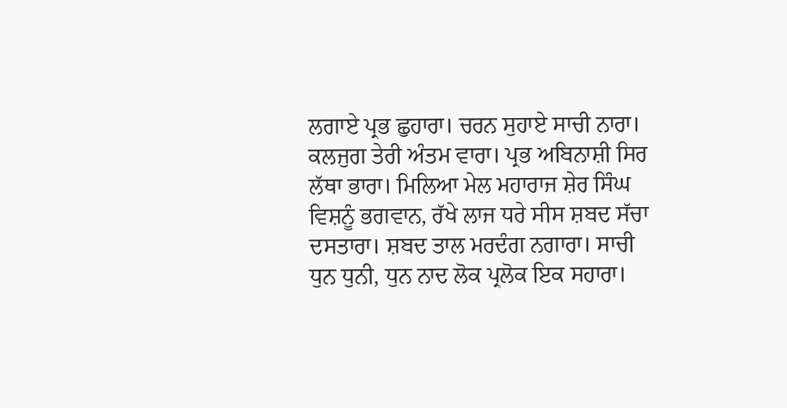ਲਗਾਏ ਪ੍ਰਭ ਛੁਹਾਰਾ। ਚਰਨ ਸੁਹਾਏ ਸਾਚੀ ਨਾਰਾ। ਕਲਜੁਗ ਤੇਰੀ ਅੰਤਮ ਵਾਰਾ। ਪ੍ਰਭ ਅਬਿਨਾਸ਼ੀ ਸਿਰ ਲੱਥਾ ਭਾਰਾ। ਮਿਲਿਆ ਮੇਲ ਮਹਾਰਾਜ ਸ਼ੇਰ ਸਿੰਘ ਵਿਸ਼ਨੂੰ ਭਗਵਾਨ, ਰੱਖੇ ਲਾਜ ਧਰੇ ਸੀਸ ਸ਼ਬਦ ਸੱਚਾ ਦਸਤਾਰਾ। ਸ਼ਬਦ ਤਾਲ ਮਰਦੰਗ ਨਗਾਰਾ। ਸਾਚੀ ਧੁਨ ਧੁਨੀ, ਧੁਨ ਨਾਦ ਲੋਕ ਪ੍ਰਲੋਕ ਇਕ ਸਹਾਰਾ।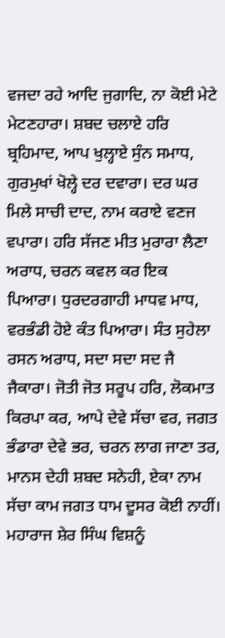ਵਜਦਾ ਰਹੇ ਆਦਿ ਜੁਗਾਦਿ, ਨਾ ਕੋਈ ਮੇਟੇ ਮੇਟਣਹਾਰਾ। ਸ਼ਬਦ ਚਲਾਏ ਹਰਿ ਬ੍ਰਹਿਮਾਦ, ਆਪ ਖੁਲ੍ਹਾਏ ਸੁੰਨ ਸਮਾਧ, ਗੁਰਮੁਖਾਂ ਖੋਲ੍ਹੇ ਦਰ ਦਵਾਰਾ। ਦਰ ਘਰ ਮਿਲੇ ਸਾਚੀ ਦਾਦ, ਨਾਮ ਕਰਾਏ ਵਣਜ ਵਪਾਰਾ। ਹਰਿ ਸੱਜਣ ਮੀਤ ਮੁਰਾਰਾ ਲੈਣਾ ਅਰਾਧ, ਚਰਨ ਕਵਲ ਕਰ ਇਕ ਪਿਆਰਾ। ਧੁਰਦਰਗਾਹੀ ਮਾਧਵ ਮਾਧ, ਵਰਭੰਡੀ ਹੋਏ ਕੰਤ ਪਿਆਰਾ। ਸੰਤ ਸੁਹੇਲਾ ਰਸਨ ਅਰਾਧ, ਸਦਾ ਸਦਾ ਸਦ ਜੈ ਜੈਕਾਰਾ। ਜੋਤੀ ਜੋਤ ਸਰੂਪ ਹਰਿ, ਲੋਕਮਾਤ ਕਿਰਪਾ ਕਰ, ਆਪੇ ਦੇਵੇ ਸੱਚਾ ਵਰ, ਜਗਤ ਭੰਡਾਰਾ ਦੇਵੇ ਭਰ, ਚਰਨ ਲਾਗ ਜਾਣਾ ਤਰ, ਮਾਨਸ ਦੇਹੀ ਸ਼ਬਦ ਸਨੇਹੀ, ਏਕਾ ਨਾਮ ਸੱਚਾ ਕਾਮ ਜਗਤ ਧਾਮ ਦੂਸਰ ਕੋਈ ਨਾਹੀਂ। ਮਹਾਰਾਜ ਸ਼ੇਰ ਸਿੰਘ ਵਿਸ਼ਨੂੰ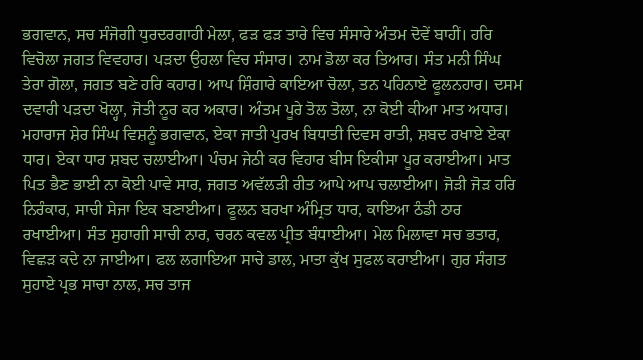ਭਗਵਾਨ, ਸਚ ਸੰਜੋਗੀ ਧੁਰਦਰਗਾਹੀ ਮੇਲਾ, ਫੜ ਫੜ ਤਾਰੇ ਵਿਚ ਸੰਸਾਰੇ ਅੰਤਮ ਦੋਵੇਂ ਬਾਹੀਂ। ਹਰਿ ਵਿਚੋਲਾ ਜਗਤ ਵਿਵਹਾਰ। ਪੜਦਾ ਉਹਲਾ ਵਿਚ ਸੰਸਾਰ। ਨਾਮ ਡੋਲਾ ਕਰ ਤਿਆਰ। ਸੰਤ ਮਨੀ ਸਿੰਘ ਤੇਰਾ ਗੋਲਾ, ਜਗਤ ਬਣੇ ਹਰਿ ਕਹਾਰ। ਆਪ ਸ਼ਿੰਗਾਰੇ ਕਾਇਆ ਚੋਲਾ, ਤਨ ਪਹਿਨਾਏ ਫੂਲਨਹਾਰ। ਦਸਮ ਦਵਾਰੀ ਪੜਦਾ ਖੋਲ੍ਹਾ, ਜੋਤੀ ਨੂਰ ਕਰ ਅਕਾਰ। ਅੰਤਮ ਪੂਰੇ ਤੋਲ ਤੋਲਾ, ਨਾ ਕੋਈ ਕੀਆ ਮਾਤ ਅਧਾਰ। ਮਹਾਰਾਜ ਸ਼ੇਰ ਸਿੰਘ ਵਿਸ਼ਨੂੰ ਭਗਵਾਨ, ਏਕਾ ਜਾਤੀ ਪੁਰਖ ਬਿਧਾਤੀ ਦਿਵਸ ਰਾਤੀ, ਸ਼ਬਦ ਰਖਾਏ ਏਕਾ ਧਾਰ। ਏਕਾ ਧਾਰ ਸ਼ਬਦ ਚਲਾਈਆ। ਪੰਚਮ ਜੇਠੀ ਕਰ ਵਿਹਾਰ ਬੀਸ ਇਕੀਸਾ ਪੂਰ ਕਰਾਈਆ। ਮਾਤ ਪਿਤ ਭੈਣ ਭਾਈ ਨਾ ਕੋਈ ਪਾਵੇ ਸਾਰ, ਜਗਤ ਅਵੱਲੜੀ ਰੀਤ ਆਪੇ ਆਪ ਚਲਾਈਆ। ਜੋੜੀ ਜੋੜ ਹਰਿ ਨਿਰੰਕਾਰ, ਸਾਚੀ ਸੇਜਾ ਇਕ ਬਣਾਈਆ। ਫੂਲਨ ਬਰਖਾ ਅੰਮ੍ਰਿਤ ਧਾਰ, ਕਾਇਆ ਠੰਡੀ ਠਾਰ ਰਖਾਈਆ। ਸੰਤ ਸੁਹਾਗੀ ਸਾਚੀ ਨਾਰ, ਚਰਨ ਕਵਲ ਪ੍ਰੀਤ ਬੰਧਾਈਆ। ਮੇਲ ਮਿਲਾਵਾ ਸਚ ਭਤਾਰ, ਵਿਛੜ ਕਦੇ ਨਾ ਜਾਈਆ। ਫਲ ਲਗਾਇਆ ਸਾਚੇ ਡਾਲ, ਮਾਤਾ ਕੁੱਖ ਸੁਫਲ ਕਰਾਈਆ। ਗੁਰ ਸੰਗਤ ਸੁਹਾਏ ਪ੍ਰਭ ਸਾਚਾ ਨਾਲ, ਸਚ ਤਾਜ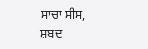ਸਾਚਾ ਸੀਸ, ਸ਼ਬਦ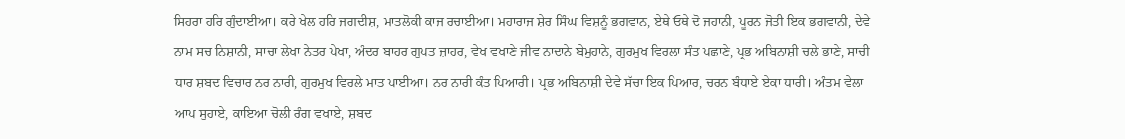ਸਿਹਰਾ ਹਰਿ ਗੁੰਦਾਈਆ। ਕਰੇ ਖੇਲ ਹਰਿ ਜਗਦੀਸ਼, ਮਾਤਲੋਕੀ ਕਾਜ ਰਚਾਈਆ। ਮਹਾਰਾਜ ਸ਼ੇਰ ਸਿੰਘ ਵਿਸ਼ਨੂੰ ਭਗਵਾਨ, ਏਥੇ ਓਥੇ ਦੋ ਜਹਾਨੀ, ਪੂਰਨ ਜੋਤੀ ਇਕ ਭਗਵਾਨੀ, ਦੇਵੇ ਨਾਮ ਸਚ ਨਿਸ਼ਾਨੀ, ਸਾਚਾ ਲੇਖਾ ਨੇਤਰ ਪੇਖਾ, ਅੰਦਰ ਬਾਹਰ ਗੁਪਤ ਜ਼ਾਹਰ, ਵੇਖ ਵਖਾਣੇ ਜੀਵ ਨਾਦਾਨੇ ਬੇਮੁਹਾਨੇ, ਗੁਰਮੁਖ ਵਿਰਲਾ ਸੰਤ ਪਛਾਣੇ, ਪ੍ਰਭ ਅਬਿਨਾਸ਼ੀ ਚਲੇ ਭਾਣੇ, ਸਾਚੀ ਧਾਰ ਸ਼ਬਦ ਵਿਚਾਰ ਨਰ ਨਾਰੀ, ਗੁਰਮੁਖ ਵਿਰਲੇ ਮਾਤ ਪਾਈਆ। ਨਰ ਨਾਰੀ ਕੰਤ ਪਿਆਰੀ। ਪ੍ਰਭ ਅਬਿਨਾਸ਼ੀ ਦੇਵੇ ਸੱਚਾ ਇਕ ਪਿਆਰ, ਚਰਨ ਬੰਧਾਏ ਏਕਾ ਧਾਰੀ। ਅੰਤਮ ਵੇਲਾ ਆਪ ਸੁਹਾਏ, ਕਾਇਆ ਚੋਲੀ ਰੰਗ ਵਖਾਏ, ਸ਼ਬਦ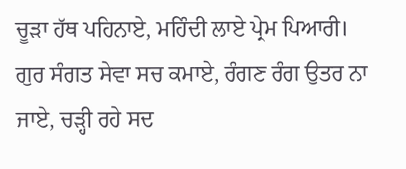ਚੂੜਾ ਹੱਥ ਪਹਿਨਾਏ, ਮਹਿੰਦੀ ਲਾਏ ਪ੍ਰੇਮ ਪਿਆਰੀ। ਗੁਰ ਸੰਗਤ ਸੇਵਾ ਸਚ ਕਮਾਏ, ਰੰਗਣ ਰੰਗ ਉਤਰ ਨਾ ਜਾਏ, ਚੜ੍ਹੀ ਰਹੇ ਸਦ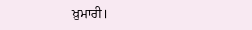ਖ਼ੁਮਾਰੀ।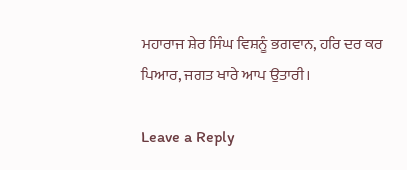ਮਹਾਰਾਜ ਸ਼ੇਰ ਸਿੰਘ ਵਿਸ਼ਨੂੰ ਭਗਵਾਨ, ਹਰਿ ਦਰ ਕਰ ਪਿਆਰ, ਜਗਤ ਖਾਰੇ ਆਪ ਉਤਾਰੀ।

Leave a Reply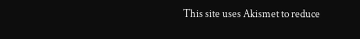This site uses Akismet to reduce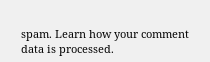spam. Learn how your comment data is processed.